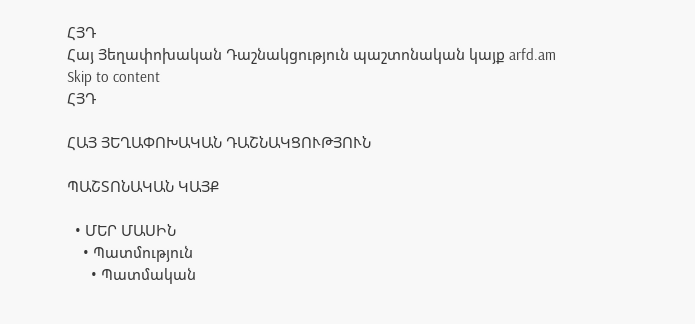ՀՅԴ
Հայ Յեղափոխական Դաշնակցություն պաշտոնական կայք arfd.am
Skip to content
ՀՅԴ

ՀԱՅ ՅԵՂԱՓՈԽԱԿԱՆ ԴԱՇՆԱԿՑՈՒԹՅՈՒՆ

ՊԱՇՏՈՆԱԿԱՆ ԿԱՅՔ

  • ՄԵՐ ՄԱՍԻՆ
    • Պատմություն
      • Պատմական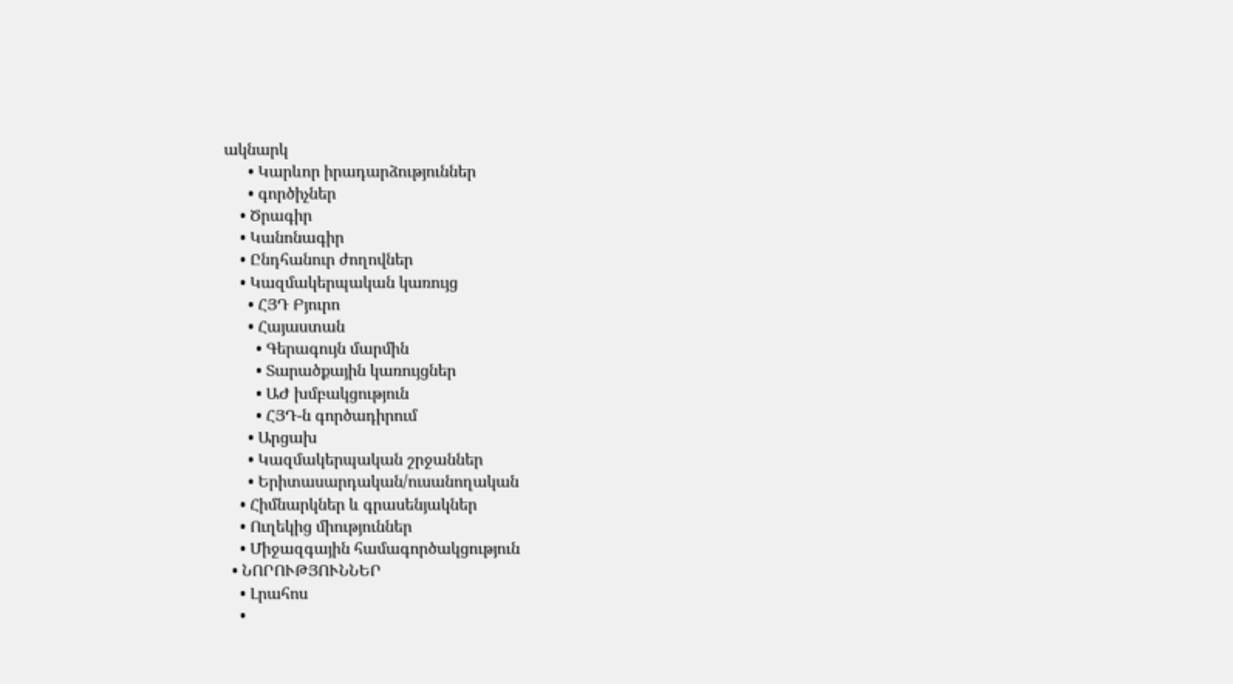ակնարկ
      • Կարևոր իրադարձություններ
      • գործիչներ
    • Ծրագիր
    • Կանոնագիր
    • Ընդհանուր ժողովներ
    • Կազմակերպական կառույց
      • ՀՅԴ Բյուրո
      • Հայաստան
        • Գերագույն մարմին
        • Տարածքային կառույցներ
        • ԱԺ խմբակցություն
        • ՀՅԴ-ն գործադիրում
      • Արցախ
      • Կազմակերպական շրջաններ
      • Երիտասարդական/ուսանողական
    • Հիմնարկներ և գրասենյակներ
    • Ուղեկից միություններ
    • Միջազգային համագործակցություն
  • ՆՈՐՈՒԹՅՈՒՆՆԵՐ
    • Լրահոս
    •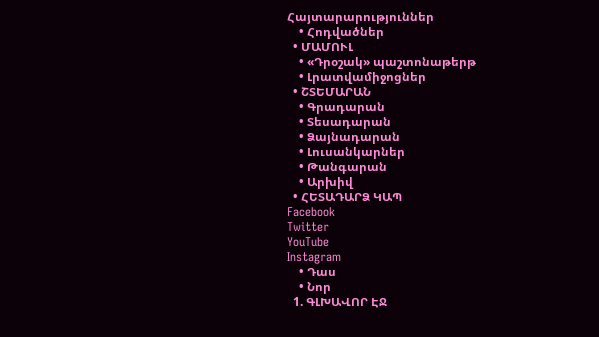Հայտարարություններ
    • Հոդվածներ
  • ՄԱՄՈՒԼ
    • «Դրօշակ» պաշտոնաթերթ
    • Լրատվամիջոցներ
  • ՇՏԵՄԱՐԱՆ
    • Գրադարան
    • Տեսադարան
    • Ձայնադարան
    • Լուսանկարներ
    • Թանգարան
    • Արխիվ
  • ՀԵՏԱԴԱՐՁ ԿԱՊ
Facebook
Twitter
YouTube
Instagram
    • Դաս
    • Նոր
  1. ԳԼԽԱՎՈՐ ԷՋ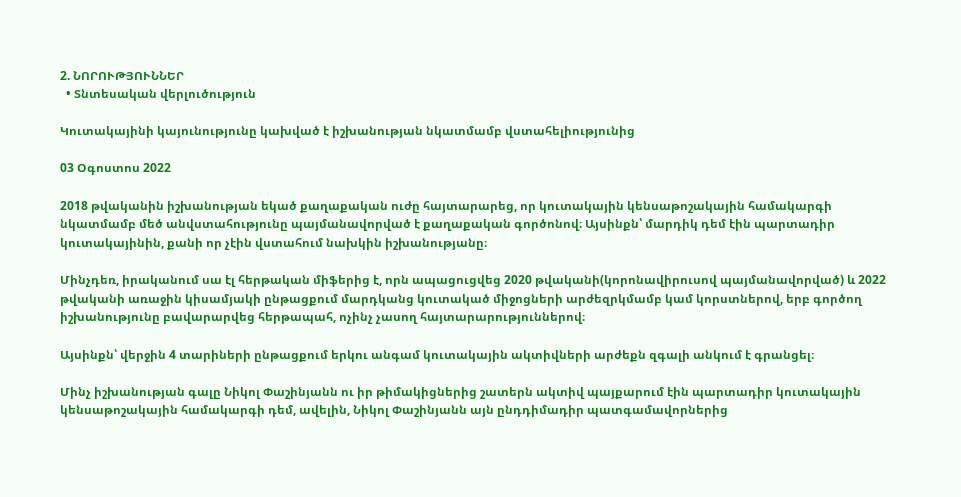2. ՆՈՐՈՒԹՅՈՒՆՆԵՐ
  • Տնտեսական վերլուծություն

Կուտակայինի կայունությունը կախված է իշխանության նկատմամբ վստահելիությունից

03 Օգոստոս 2022

2018 թվականին իշխանության եկած քաղաքական ուժը հայտարարեց, որ կուտակային կենսաթոշակային համակարգի նկատմամբ մեծ անվստահությունը պայմանավորված է քաղաքական գործոնով։ Այսինքն՝ մարդիկ դեմ էին պարտադիր կուտակայինին, քանի որ չէին վստահում նախկին իշխանությանը։

Մինչդեռ, իրականում սա էլ հերթական միֆերից է, որն ապացուցվեց 2020 թվականի(կորոնավիրուսով պայմանավորված) և 2022 թվականի առաջին կիսամյակի ընթացքում մարդկանց կուտակած միջոցների արժեզրկմամբ կամ կորստներով, երբ գործող իշխանությունը բավարարվեց հերթապահ, ոչինչ չասող հայտարարություններով։

Այսինքն՝ վերջին 4 տարիների ընթացքում երկու անգամ կուտակային ակտիվների արժեքն զգալի անկում է գրանցել։

Մինչ իշխանության գալը Նիկոլ Փաշինյանն ու իր թիմակիցներից շատերն ակտիվ պայքարում էին պարտադիր կուտակային կենսաթոշակային համակարգի դեմ, ավելին, Նիկոլ Փաշինյանն այն ընդդիմադիր պատգամավորներից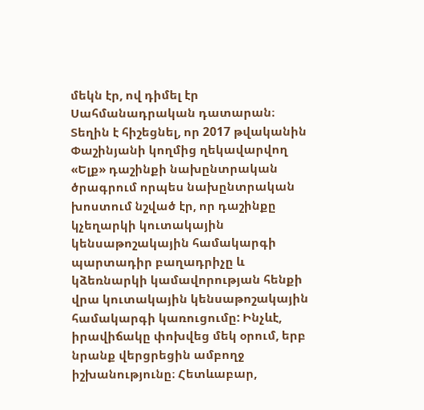մեկն էր, ով դիմել էր Սահմանադրական դատարան։ Տեղին է հիշեցնել, որ 2017 թվականին Փաշինյանի կողմից ղեկավարվող «Ելք» դաշինքի նախընտրական ծրագրում որպես նախընտրական խոստում նշված էր, որ դաշինքը կչեղարկի կուտակային կենսաթոշակային համակարգի պարտադիր բաղադրիչը և կձեռնարկի կամավորության հենքի վրա կուտակային կենսաթոշակային համակարգի կառուցումը: Ինչևէ, իրավիճակը փոխվեց մեկ օրում, երբ նրանք վերցրեցին ամբողջ իշխանությունը։ Հետևաբար,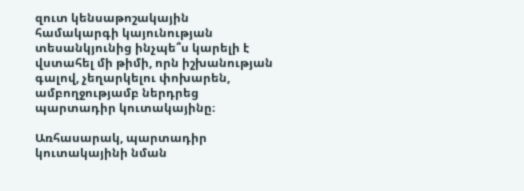զուտ կենսաթոշակային համակարգի կայունության տեսանկյունից ինչպե՞ս կարելի է վստահել մի թիմի, որն իշխանության գալով, չեղարկելու փոխարեն, ամբողջությամբ ներդրեց պարտադիր կուտակայինը։

Առհասարակ, պարտադիր կուտակայինի նման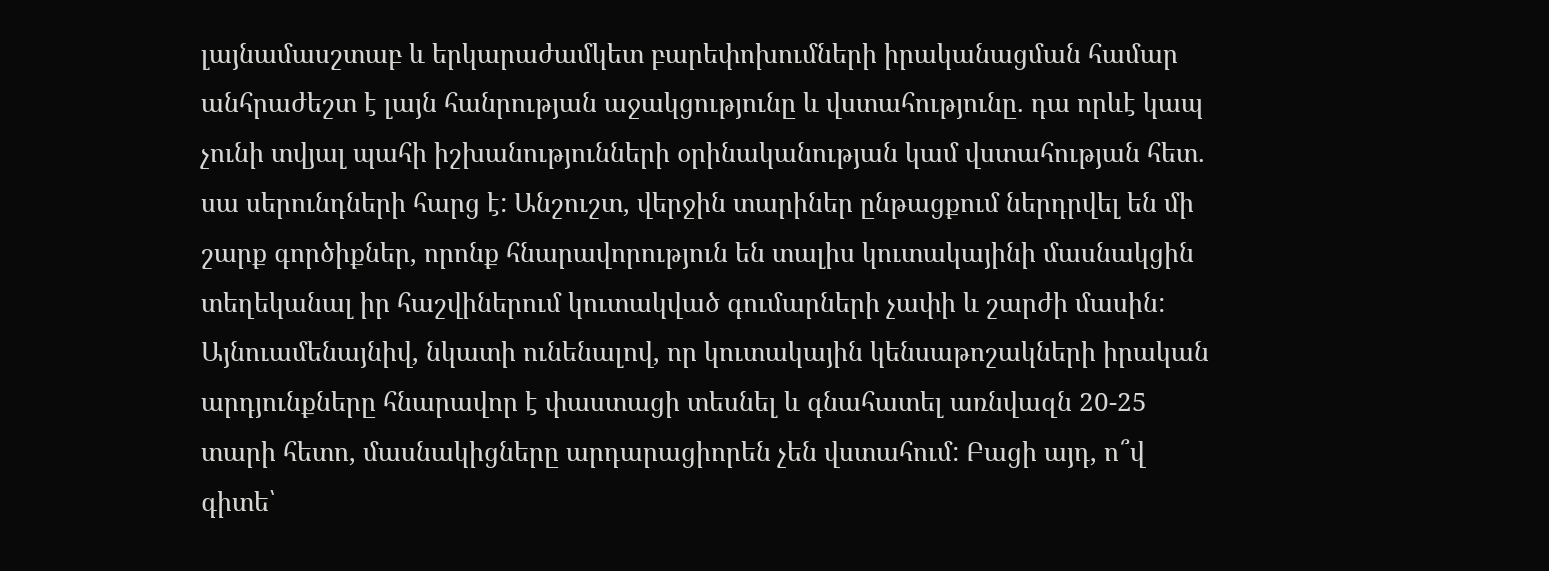լայնամասշտաբ և երկարաժամկետ բարեփոխումների իրականացման համար անհրաժեշտ է լայն հանրության աջակցությունը և վստահությունը. դա որևէ կապ չունի տվյալ պահի իշխանությունների օրինականության կամ վստահության հետ. սա սերունդների հարց է: Անշուշտ, վերջին տարիներ ընթացքում ներդրվել են մի շարք գործիքներ, որոնք հնարավորություն են տալիս կուտակայինի մասնակցին տեղեկանալ իր հաշվիներում կուտակված գումարների չափի և շարժի մասին: Այնուամենայնիվ, նկատի ունենալով, որ կուտակային կենսաթոշակների իրական արդյունքները հնարավոր է փաստացի տեսնել և գնահատել առնվազն 20-25 տարի հետո, մասնակիցները արդարացիորեն չեն վստահում: Բացի այդ, ո՞վ գիտե՝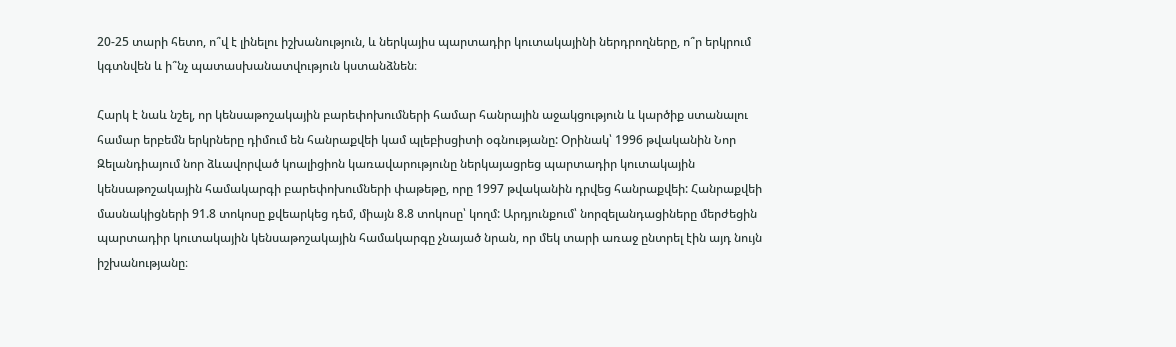20-25 տարի հետո, ո՞վ է լինելու իշխանություն, և ներկայիս պարտադիր կուտակայինի ներդրողները, ո՞ր երկրում կգտնվեն և ի՞նչ պատասխանատվություն կստանձնեն։

Հարկ է նաև նշել, որ կենսաթոշակային բարեփոխումների համար հանրային աջակցություն և կարծիք ստանալու համար երբեմն երկրները դիմում են հանրաքվեի կամ պլեբիսցիտի օգնությանը: Օրինակ՝ 1996 թվականին Նոր Զելանդիայում նոր ձևավորված կոալիցիոն կառավարությունը ներկայացրեց պարտադիր կուտակային կենսաթոշակային համակարգի բարեփոխումների փաթեթը, որը 1997 թվականին դրվեց հանրաքվեի: Հանրաքվեի մասնակիցների 91.8 տոկոսը քվեարկեց դեմ, միայն 8.8 տոկոսը՝ կողմ: Արդյունքում՝ նորզելանդացիները մերժեցին պարտադիր կուտակային կենսաթոշակային համակարգը չնայած նրան, որ մեկ տարի առաջ ընտրել էին այդ նույն իշխանությանը։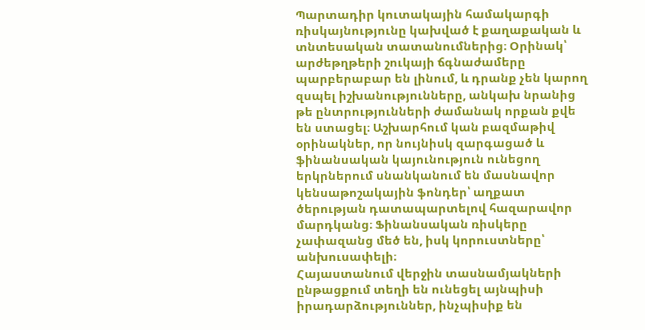Պարտադիր կուտակային համակարգի ռիսկայնությունը կախված է քաղաքական և տնտեսական տատանումներից։ Օրինակ՝ արժեթղթերի շուկայի ճգնաժամերը պարբերաբար են լինում, և դրանք չեն կարող զսպել իշխանությունները, անկախ նրանից թե ընտրությունների ժամանակ որքան քվե են ստացել։ Աշխարհում կան բազմաթիվ օրինակներ, որ նույնիսկ զարգացած և ֆինանսական կայունություն ունեցող երկրներում սնանկանում են մասնավոր կենսաթոշակային ֆոնդեր՝ աղքատ ծերության դատապարտելով հազարավոր մարդկանց։ Ֆինանսական ռիսկերը չափազանց մեծ են, իսկ կորուստները՝ անխուսափելի։
Հայաստանում վերջին տասնամյակների ընթացքում տեղի են ունեցել այնպիսի իրադարձություններ, ինչպիսիք են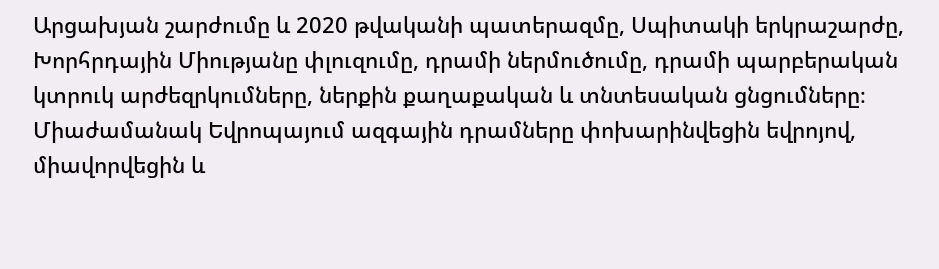Արցախյան շարժումը և 2020 թվականի պատերազմը, Սպիտակի երկրաշարժը, Խորհրդային Միությանը փլուզումը, դրամի ներմուծումը, դրամի պարբերական կտրուկ արժեզրկումները, ներքին քաղաքական և տնտեսական ցնցումները։ Միաժամանակ Եվրոպայում ազգային դրամները փոխարինվեցին եվրոյով, միավորվեցին և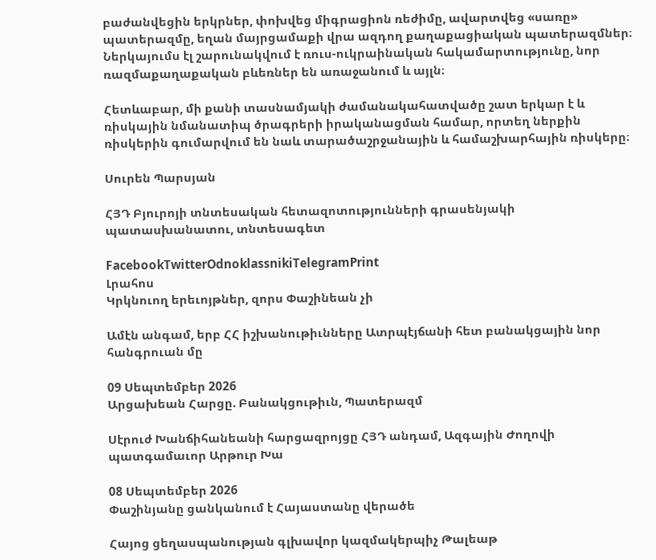բաժանվեցին երկրներ, փոխվեց միգրացիոն ռեժիմը, ավարտվեց «սառը» պատերազմը, եղան մայրցամաքի վրա ազդող քաղաքացիական պատերազմներ։ Ներկայումս էլ շարունակվում է ռուս-ուկրաինական հակամարտությունը, նոր ռազմաքաղաքական բևեռներ են առաջանում և այլն։

Հետևաբար, մի քանի տասնամյակի ժամանակահատվածը շատ երկար է և ռիսկային նմանատիպ ծրագրերի իրականացման համար, որտեղ ներքին ռիսկերին գումարվում են նաև տարածաշրջանային և համաշխարհային ռիսկերը։

Սուրեն Պարսյան

ՀՅԴ Բյուրոյի տնտեսական հետազոտությունների գրասենյակի պատասխանատու, տնտեսագետ

FacebookTwitterOdnoklassnikiTelegramPrint
Լրահոս
Կրկնուող երեւոյթներ, զորս Փաշինեան չի

Ամէն անգամ, երբ ՀՀ իշխանութիւնները Ատրպէյճանի հետ բանակցային նոր հանգրուան մը

09 Սեպտեմբեր 2026
Արցախեան Հարցը. Բանակցութիւն, Պատերազմ

Սէրուժ Խանճիհանեանի հարցազրոյցը ՀՅԴ անդամ, Ազգային Ժողովի պատգամաւոր Արթուր Խա

08 Սեպտեմբեր 2026
Փաշինյանը ցանկանում է Հայաստանը վերածե

Հայոց ցեղասպանության գլխավոր կազմակերպիչ Թալեաթ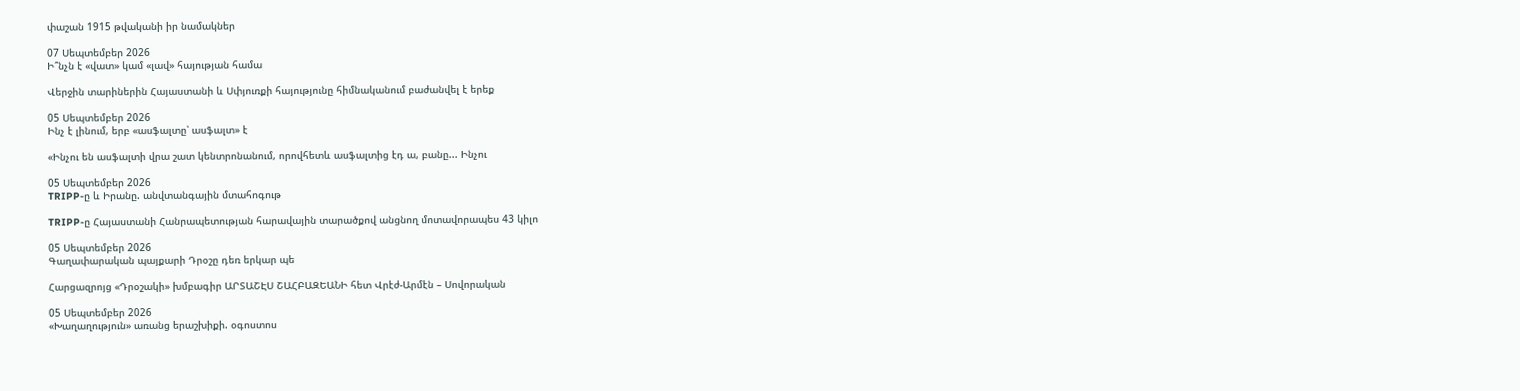փաշան 1915 թվականի իր նամակներ

07 Սեպտեմբեր 2026
Ի՞նչն է «վատ» կամ «լավ» հայության համա

Վերջին տարիներին Հայաստանի և Սփյուռքի հայությունը հիմնականում բաժանվել է երեք

05 Սեպտեմբեր 2026
Ինչ է լինում, երբ «ասֆալտը՝ ասֆալտ» է

«Ինչու են ասֆալտի վրա շատ կենտրոնանում, որովհետև ասֆալտից էդ ա, բանը... Ինչու

05 Սեպտեմբեր 2026
TRIPP-ը և Իրանը. անվտանգային մտահոգութ

TRIPP-ը Հայաստանի Հանրապետության հարավային տարածքով անցնող մոտավորապես 43 կիլո

05 Սեպտեմբեր 2026
Գաղափարական պայքարի Դրօշը դեռ երկար պե

Հարցազրոյց «Դրօշակի» խմբագիր ԱՐՏԱՇԷՍ ՇԱՀԲԱԶԵԱՆԻ հետ Վրէժ-Արմէն – Սովորական

05 Սեպտեմբեր 2026
«Խաղաղություն» առանց երաշխիքի. օգոստոս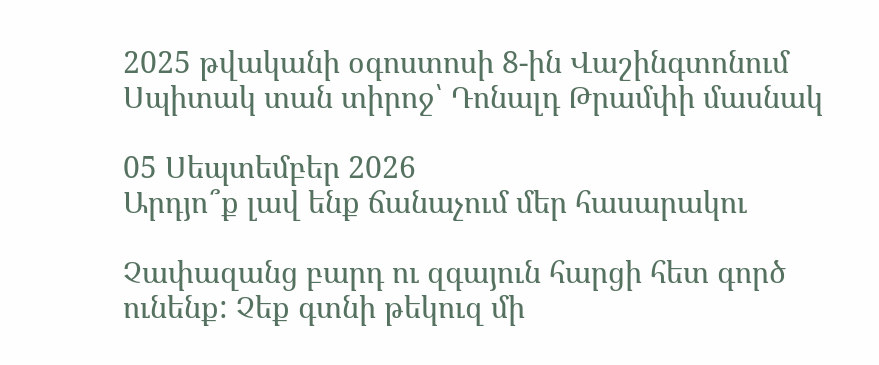2025 թվականի օգոստոսի 8-ին Վաշինգտոնում Սպիտակ տան տիրոջ՝ Դոնալդ Թրամփի մասնակ

05 Սեպտեմբեր 2026
Արդյո՞ք լավ ենք ճանաչում մեր հասարակու

Չափազանց բարդ ու զգայուն հարցի հետ գործ ունենք: Չեք գտնի թեկուզ մի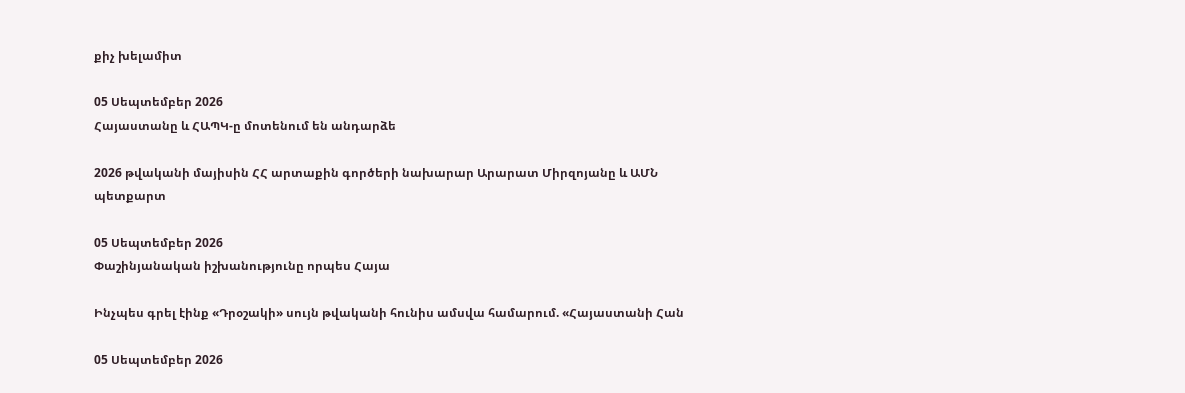քիչ խելամիտ

05 Սեպտեմբեր 2026
Հայաստանը և ՀԱՊԿ-ը մոտենում են անդարձե

2026 թվականի մայիսին ՀՀ արտաքին գործերի նախարար Արարատ Միրզոյանը և ԱՄՆ պետքարտ

05 Սեպտեմբեր 2026
Փաշինյանական իշխանությունը որպես Հայա

Ինչպես գրել էինք «Դրօշակի» սույն թվականի հունիս ամսվա համարում. «Հայաստանի Հան

05 Սեպտեմբեր 2026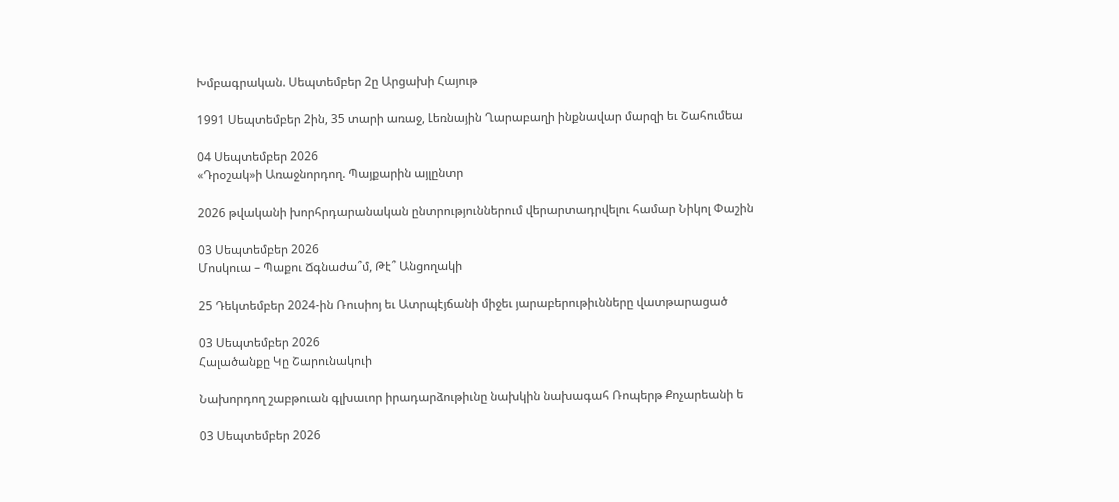Խմբագրական. Սեպտեմբեր 2ը Արցախի Հայութ

1991 Սեպտեմբեր 2ին, 35 տարի առաջ, Լեռնային Ղարաբաղի ինքնավար մարզի եւ Շահումեա

04 Սեպտեմբեր 2026
«Դրօշակ»ի Առաջնորդող. Պայքարին այլընտր

2026 թվականի խորհրդարանական ընտրություններում վերարտադրվելու համար Նիկոլ Փաշին

03 Սեպտեմբեր 2026
Մոսկուա – Պաքու Ճգնաժա՞մ, Թէ՞ Անցողակի

25 Դեկտեմբեր 2024-ին Ռուսիոյ եւ Ատրպէյճանի միջեւ յարաբերութիւնները վատթարացած

03 Սեպտեմբեր 2026
Հալածանքը Կը Շարունակուի

Նախորդող շաբթուան գլխաւոր իրադարձութիւնը նախկին նախագահ Ռոպերթ Քոչարեանի ե

03 Սեպտեմբեր 2026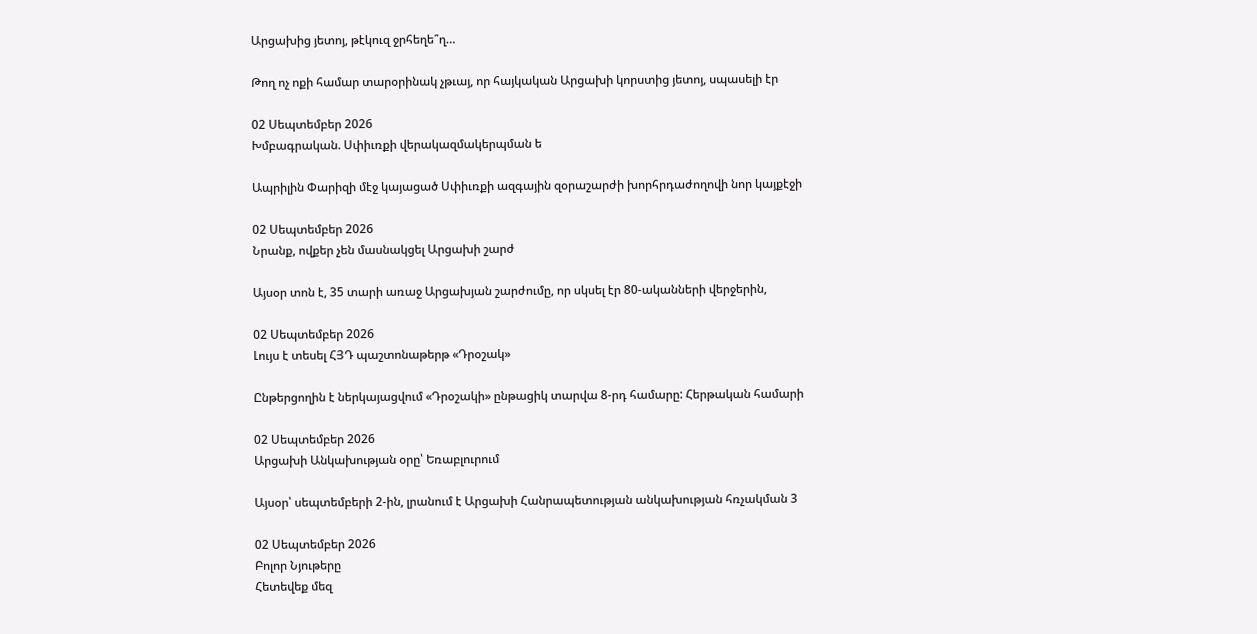Արցախից յետոյ, թէկուզ ջրհեղե՞ղ…

Թող ոչ ոքի համար տարօրինակ չթւայ, որ հայկական Արցախի կորստից յետոյ, սպասելի էր

02 Սեպտեմբեր 2026
Խմբագրական. Սփիւռքի վերակազմակերպման ե

Ապրիլին Փարիզի մէջ կայացած Սփիւռքի ազգային զօրաշարժի խորհրդաժողովի նոր կայքէջի

02 Սեպտեմբեր 2026
Նրանք, ովքեր չեն մասնակցել Արցախի շարժ

Այսօր տոն է, 35 տարի առաջ Արցախյան շարժումը, որ սկսել էր 80-ականների վերջերին,

02 Սեպտեմբեր 2026
Լույս է տեսել ՀՅԴ պաշտոնաթերթ «Դրօշակ»

Ընթերցողին է ներկայացվում «Դրօշակի» ընթացիկ տարվա 8-րդ համարը: Հերթական համարի

02 Սեպտեմբեր 2026
Արցախի Անկախության օրը՝ Եռաբլուրում

Այսօր՝ սեպտեմբերի 2-ին, լրանում է Արցախի Հանրապետության անկախության հռչակման 3

02 Սեպտեմբեր 2026
Բոլոր Նյութերը
Հետեվեք մեզ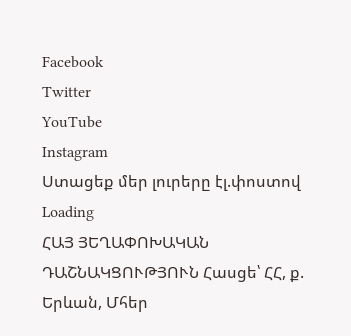Facebook
Twitter
YouTube
Instagram
Ստացեք մեր լուրերը էլ.փոստով
Loading
ՀԱՅ ՅԵՂԱՓՈԽԱԿԱՆ ԴԱՇՆԱԿՑՈՒԹՅՈՒՆ Հասցե՝ ՀՀ, ք. Երևան, Մհեր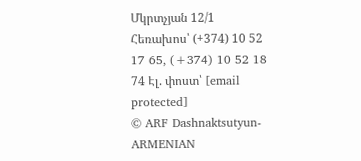Մկրտչյան 12/1 Հեռախոս՝ (+374) 10 52 17 65, (+374) 10 52 18 74 Էլ. փոստ՝ [email protected]
© ARF Dashnaktsutyun- ARMENIAN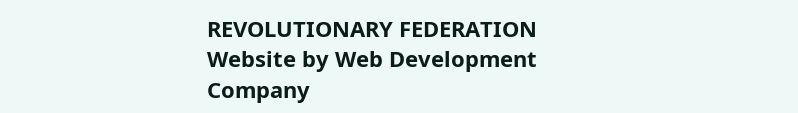REVOLUTIONARY FEDERATION Website by Web Development Company